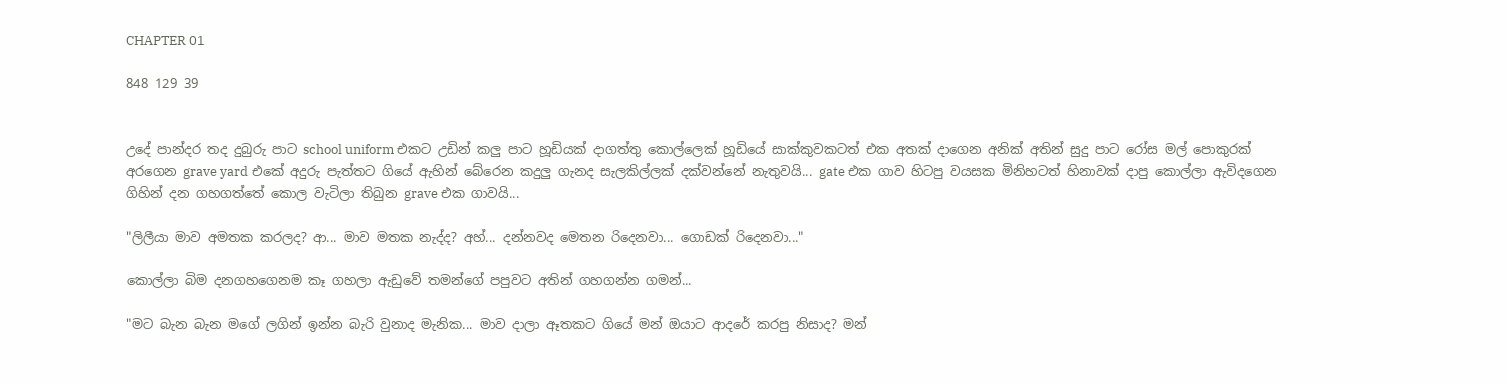CHAPTER 01

848 129 39


උදේ පාන්දර තද දුබුරු පාට school uniform එකට උඩින් කලු පාට හූඩියක් දාගත්තු කොල්ලෙක් හූඩියේ සාක්කුවකටත් එක අතක් දාගෙන අනික් අතින් සුදු පාට රෝස මල් පොකුරක් අරගෙන grave yard එකේ අදුරු පැත්තට ගියේ ඇහින් බේරෙන කදුලු ගැනද සැලකිල්ලක් දක්වන්නේ නැතුවයි... gate එක ගාව හිටපු වයසක මිනිහටත් හිනාවක් දාපු කොල්ලා ඇවිදගෙන ගිහින් දන ගහගත්තේ කොල වැටිලා තිබුන grave එක ගාවයි...

"ලිලීයා මාව අමතක කරලද? ආ... මාව මතක නැද්ද? අහ්... දන්නවද මෙතන රිදෙනවා... ගොඩක් රිදෙනවා..."

කොල්ලා බිම දනගහගෙනම කෑ ගහලා ඇඩුවේ තමන්ගේ පපුවට අතින් ගහගන්න ගමන්...

"මට බැන බැන මගේ ලගින් ඉන්න බැරි වුනාද මැනික... මාව දාලා ඈතකට ගියේ මන් ඔයාට ආදරේ කරපු නිසාද? මන්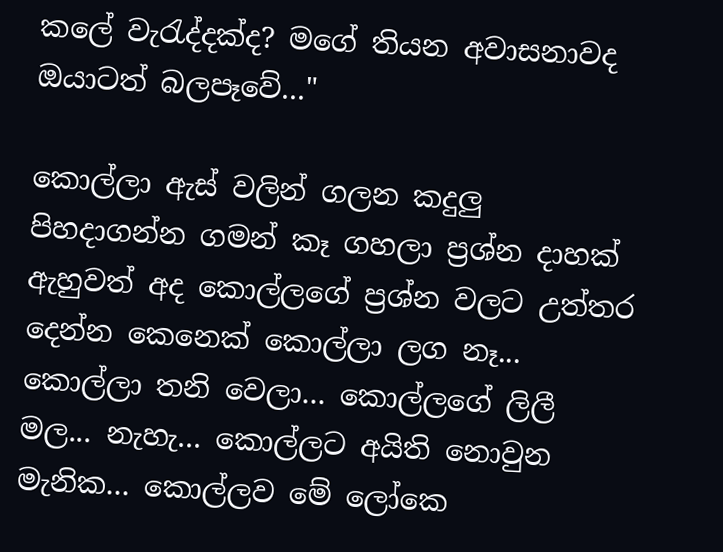කලේ වැරැද්දක්ද? මගේ තියන අවාසනාවද ඔයාටත් බලපෑවේ..."

කොල්ලා ඇස් වලින් ගලන කදුලු පිහදාගන්න ගමන් කෑ ගහලා ප්‍රශ්න දාහක් ඇහුවත් අද කොල්ලගේ ප්‍රශ්න වලට උත්තර දෙන්න කෙනෙක් කොල්ලා ලග නෑ... කොල්ලා තනි වෙලා... කොල්ලගේ ලිලී මල... නැහැ... කොල්ලට අයිති නොවුන මැනික... කොල්ලව මේ ලෝකෙ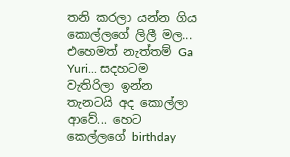තනි කරලා යන්න ගිය කොල්ලගේ ලිලී මල... එහෙමත් නැත්තම් Ga Yuri... සදහටම වැතිරිලා ඉන්න තැනටයි අද කොල්ලා ආවේ... හෙට කෙල්ලගේ birthday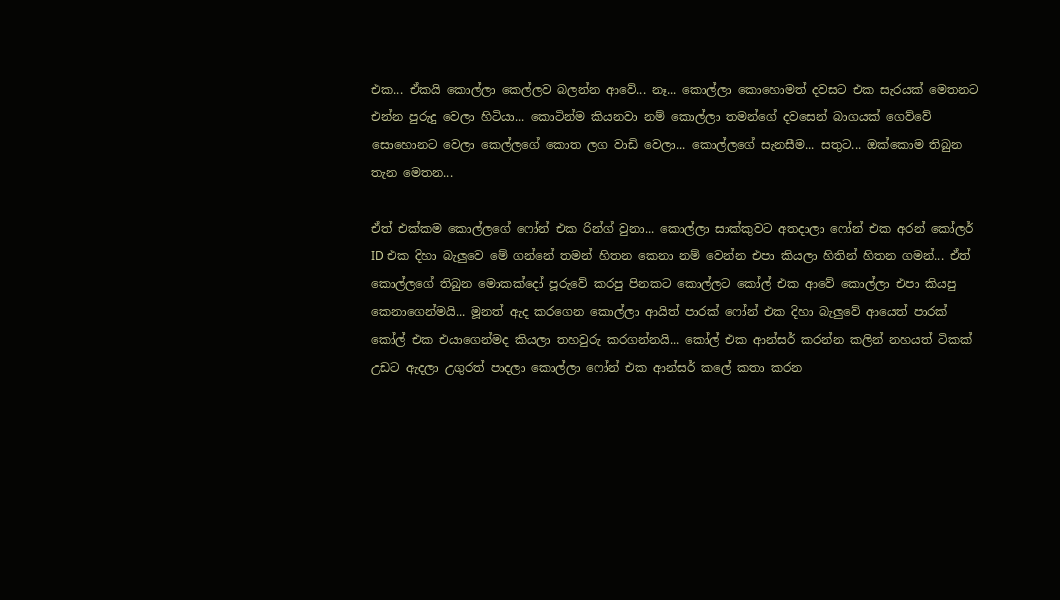එක... ඒකයි කොල්ලා කෙල්ලව බලන්න ආවේ... නෑ... කොල්ලා කොහොමත් දවසට එක සැරයක් මෙතනට එන්න පුරුදු වෙලා හිටියා... කොටින්ම කියනවා නම් කොල්ලා තමන්ගේ දවසෙන් බාගයක් ගෙව්වේ සොහොනට වෙලා කෙල්ලගේ කොත ලග වාඩි වෙලා... කොල්ලගේ සැනසීම... සතුට... ඔක්කොම තිබුන තැන මෙතන...

ඒත් එක්කම කොල්ලගේ ෆෝන් එක රින්ග් වුනා... කොල්ලා සාක්කුවට අතදාලා ෆෝන් එක අරන් කෝලර් ID එක දිහා බැලුවෙ මේ ගන්නේ තමන් හිතන කෙනා නම් වෙන්න එපා කියලා හිතින් හිතන ගමන්... ඒත් කොල්ලගේ තිබුන මොකක්දෝ පූරුවේ කරපු පිනකට කොල්ලට කෝල් එක ආවේ කොල්ලා එපා කියපු කෙනාගෙන්මයි... මූනත් ඇද කරගෙන කොල්ලා ආයිත් පාරක් ෆෝන් එක දිහා බැලුවේ ආයෙත් පාරක් කෝල් එක එයාගෙන්මද කියලා තහවුරු කරගන්නයි... කෝල් එක ආන්සර් කරන්න කලින් නහයත් ටිකක් උඩට ඇදලා උගුරත් පාදලා කොල්ලා ෆෝන් එක ආන්සර් කලේ කතා කරන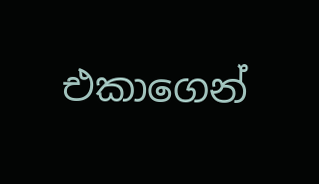එකාගෙන්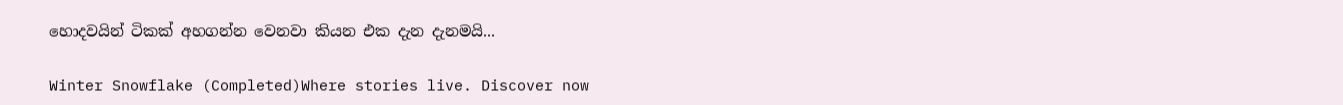හොදවයින් ටිකක් අහගන්න වෙනවා කියන එක දැන දැනමයි...

Winter Snowflake (Completed)Where stories live. Discover now